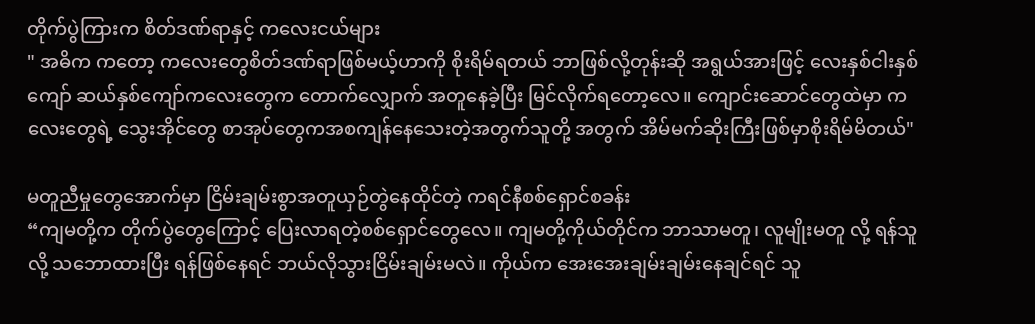တိုက်ပွဲကြားက စိတ်ဒဏ်ရာနှင့် ကလေးငယ်များ
" အဓိက ကတော့ ကလေးတွေစိတ်ဒဏ်ရာဖြစ်မယ့်ဟာကို စိုးရိမ်ရတယ် ဘာဖြစ်လို့တုန်းဆို အရွယ်အားဖြင့် လေးနှစ်ငါးနှစ်ကျော် ဆယ်နှစ်ကျော်ကလေးတွေက တောက်လျှောက် အတူနေခဲ့ပြီး မြင်လိုက်ရတော့လေ။ ကျောင်းဆောင်တွေထဲမှာ ကလေးတွေရဲ့ သွေးအိုင်တွေ စာအုပ်တွေကအစကျန်နေသေးတဲ့အတွက်သူတို့ အတွက် အိမ်မက်ဆိုးကြီးဖြစ်မှာစိုးရိမ်မိတယ်"

မတူညီမှုတွေအောက်မှာ ငြိမ်းချမ်းစွာအတူယှဉ်တွဲနေထိုင်တဲ့ ကရင်နီစစ်ရှောင်စခန်း
“ကျမတို့က တိုက်ပွဲတွေကြောင့် ပြေးလာရတဲ့စစ်ရှောင်တွေလေ။ ကျမတို့ကိုယ်တိုင်က ဘာသာမတူ၊ လူမျိုးမတူ လို့ ရန်သူလို့ သဘောထားပြီး ရန်ဖြစ်နေရင် ဘယ်လိုသွားငြိမ်းချမ်းမလဲ။ ကိုယ်က အေးအေးချမ်းချမ်းနေချင်ရင် သူ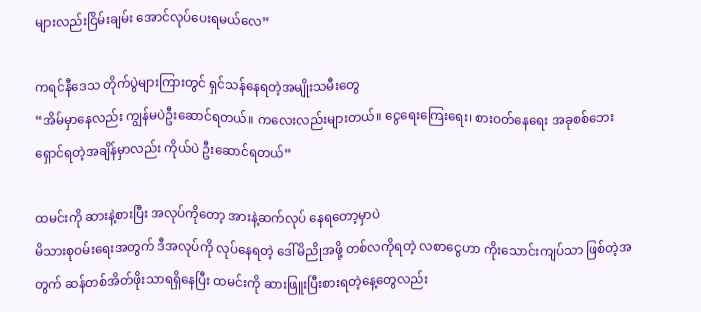များလည်းငြိမ်းချမ်း အောင်လုပ်ပေးရမယ်လေ”

ကရင်နီဒေသ တိုက်ပွဲများကြားတွင် ရှင်သန်နေရတဲ့အမျိုးသမီးတွေ
“အိမ်မှာနေလည်း ကျွန်မပဲဦးဆောင်ရတယ်။ ကလေးလည်းများတယ်။ ငွေရေးကြေးရေး၊ စားဝတ်နေရေး အခုစစ်ဘေးရှောင်ရတဲ့အချိန်မှာလည်း ကိုယ်ပဲ ဦးဆောင်ရတယ်”

ထမင်းကို ဆားနဲ့စားပြီး အလုပ်ကိုတော့ အားနဲ့ဆက်လုပ် နေရတော့မှာပဲ
မိသားစုဝမ်းရေးအတွက် ဒီအလုပ်ကို လုပ်နေရတဲ့ ဒေါ်မိညိုအဖို့ တစ်လကိုရတဲ့ လစာငွေဟာ ကိုးသောင်းကျပ်သာ ဖြစ်တဲ့အတွက် ဆန်တစ်အိတ်ဖိုးသာရရှိနေပြီး ထမင်းကို ဆားဖြူးပြီးစားရတဲ့နေ့တွေလည်း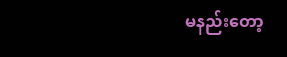မနည်းတော့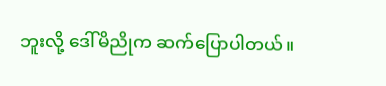ဘူးလို့ ဒေါ်မိညိုက ဆက်ပြောပါတယ်။